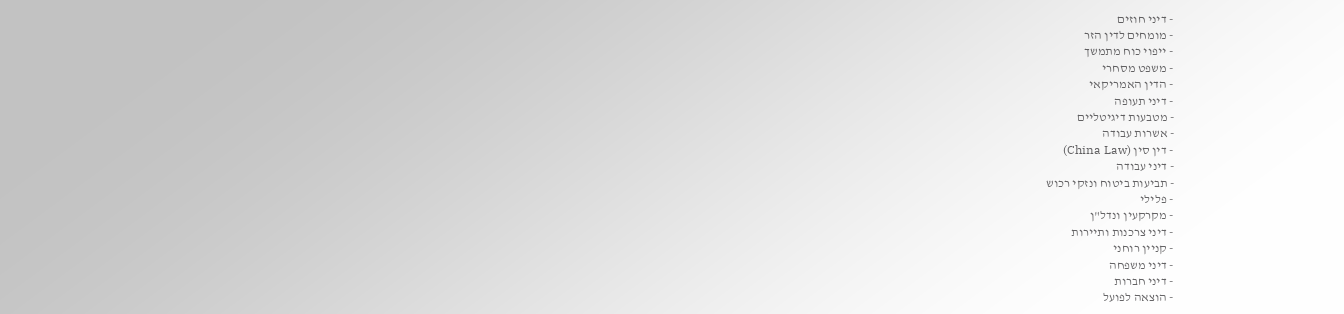- דיני חוזים
- מומחים לדין הזר
- ייפוי כוח מתמשך
- משפט מסחרי
- הדין האמריקאי
- דיני תעופה
- מטבעות דיגיטליים
- אשרות עבודה
- דין סין (China Law)
- דיני עבודה
- תביעות ביטוח ונזקי רכוש
- פלילי
- מקרקעין ונדל"ן
- דיני צרכנות ותיירות
- קניין רוחני
- דיני משפחה
- דיני חברות
- הוצאה לפועל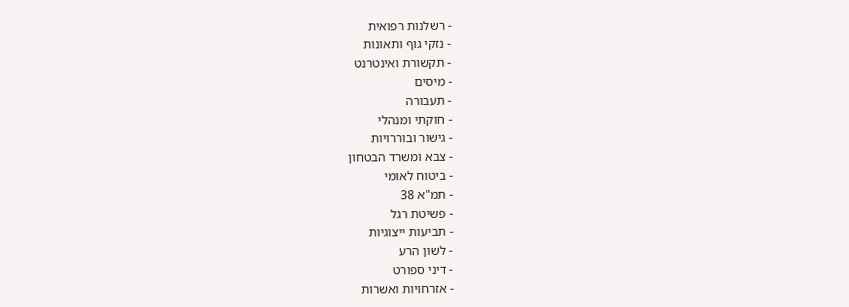- רשלנות רפואית
- נזקי גוף ותאונות
- תקשורת ואינטרנט
- מיסים
- תעבורה
- חוקתי ומנהלי
- גישור ובוררויות
- צבא ומשרד הבטחון
- ביטוח לאומי
- תמ"א 38
- פשיטת רגל
- תביעות ייצוגיות
- לשון הרע
- דיני ספורט
- אזרחויות ואשרות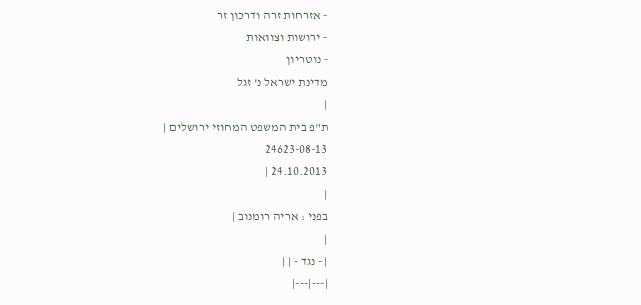- אזרחות זרה ודרכון זר
- ירושות וצוואות
- נוטריון
מדינת ישראל נ' זגל
|
ת"פ בית המשפט המחוזי ירושלים |
24623-08-13
24.10.2013 |
|
בפני : אריה רומנוב |
|
| - נגד - | |
|---|---|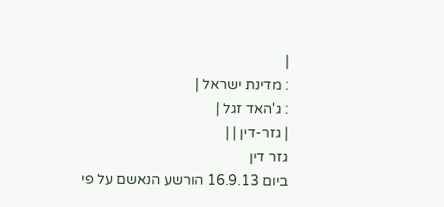|
: מדינת ישראל |
: ג'האד זגל |
| גזר-דין | |
גזר דין
ביום 16.9.13 הורשע הנאשם על פי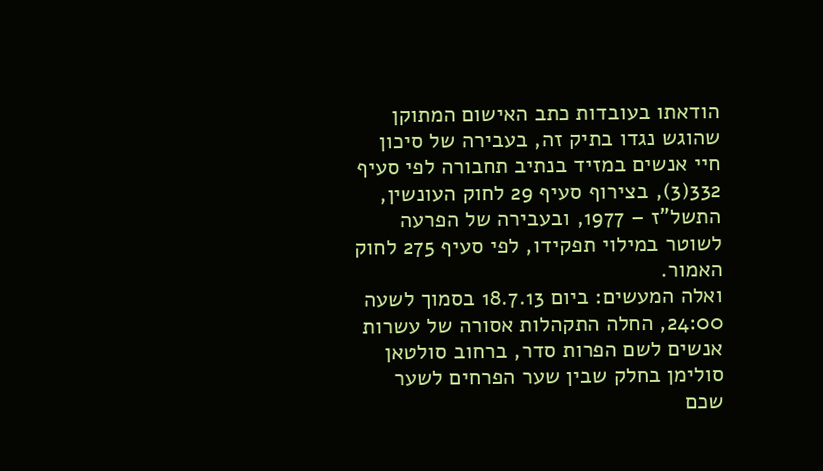הודאתו בעובדות כתב האישום המתוקן שהוגש נגדו בתיק זה, בעבירה של סיכון חיי אנשים במזיד בנתיב תחבורה לפי סעיף 332(3), בצירוף סעיף 29 לחוק העונשין, התשל"ז – 1977, ובעבירה של הפרעה לשוטר במילוי תפקידו, לפי סעיף 275 לחוק האמור.
ואלה המעשים: ביום 18.7.13 בסמוך לשעה 24:00, החלה התקהלות אסורה של עשרות אנשים לשם הפרות סדר, ברחוב סולטאן סולימן בחלק שבין שער הפרחים לשער שכם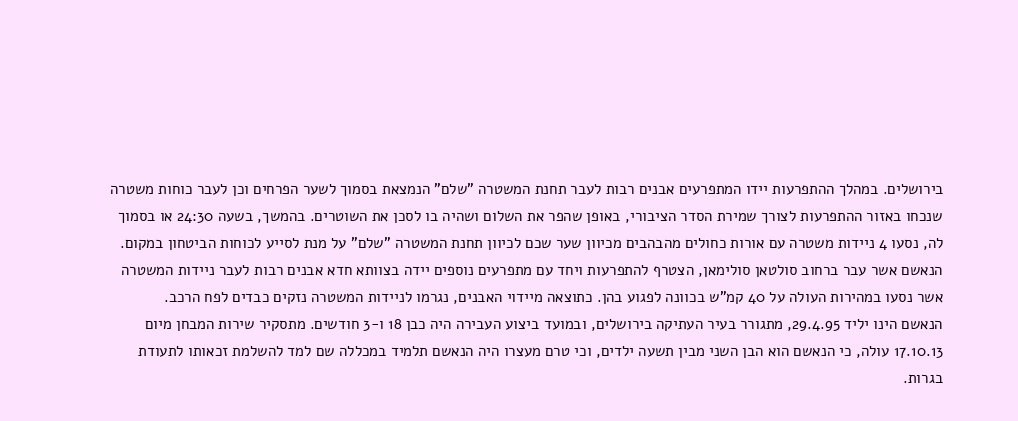בירושלים. במהלך ההתפרעות יידו המתפרעים אבנים רבות לעבר תחנת המשטרה "שלם" הנמצאת בסמוך לשער הפרחים וכן לעבר כוחות משטרה שנכחו באזור ההתפרעות לצורך שמירת הסדר הציבורי, באופן שהפר את השלום ושהיה בו לסכן את השוטרים. בהמשך, בשעה 24:30 או בסמוך לה, נסעו 4 ניידות משטרה עם אורות כחולים מהבהבים מכיוון שער שכם לכיוון תחנת המשטרה "שלם" על מנת לסייע לכוחות הביטחון במקום. הנאשם אשר עבר ברחוב סולטאן סולימאן, הצטרף להתפרעות ויחד עם מתפרעים נוספים יידה בצוותא חדא אבנים רבות לעבר ניידות המשטרה אשר נסעו במהירות העולה על 40 קמ"ש בכוונה לפגוע בהן. כתוצאה מיידוי האבנים, נגרמו לניידות המשטרה נזקים כבדים לפח הרכב.
הנאשם הינו יליד 29.4.95, מתגורר בעיר העתיקה בירושלים, ובמועד ביצוע העבירה היה כבן 18 ו-3 חודשים. מתסקיר שירות המבחן מיום 17.10.13 עולה, כי הנאשם הוא הבן השני מבין תשעה ילדים, וכי טרם מעצרו היה הנאשם תלמיד במכללה שם למד להשלמת זכאותו לתעודת בגרות.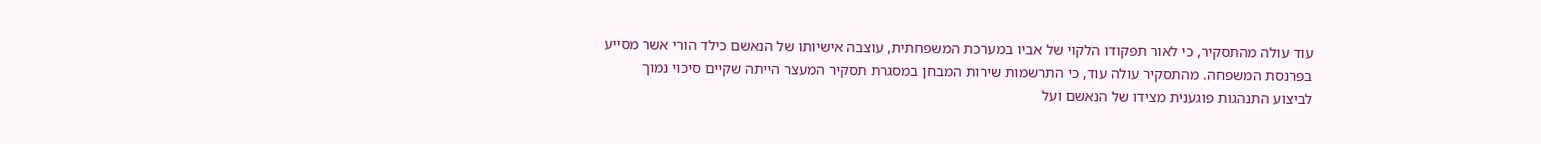עוד עולה מהתסקיר, כי לאור תפקודו הלקוי של אביו במערכת המשפחתית, עוצבה אישיותו של הנאשם כילד הורי אשר מסייע בפרנסת המשפחה. מהתסקיר עולה עוד, כי התרשמות שירות המבחן במסגרת תסקיר המעצר הייתה שקיים סיכוי נמוך לביצוע התנהגות פוגענית מצידו של הנאשם ועל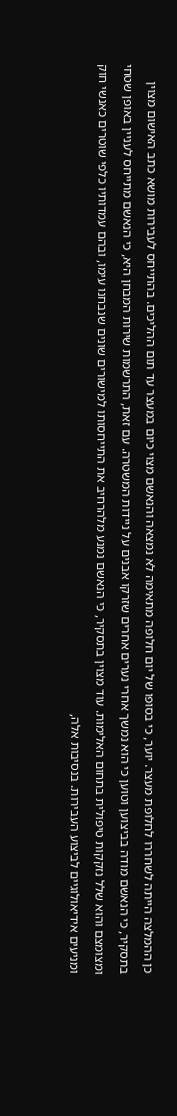כן ההמלצה הייתה לשחררו לחלופת מעצר. יוער, כי בסופו של יום חלופה מתאימה לא נמצאה והנאשם מצוי כיום במעצר עד תום ההליכים. בהתייחס לעבירות מושא כתב האישום מצוין בתסקיר, כי הנאשם מודה בביצוען וטוען כי הוא נמשך אחרי נערים אחרים שזרקו אבנים על ניידות המשטרה. עם זאת, התרשמות שירות המבחן היא, כי הנאשם מתייחס לעניין באופן שטחי ומצומצם והוא שלל נזקקות טיפולית בתחום האלימות. עוד מצוין בתסקיר, כי הנאשם נמנע מלהרחיב את התייחסותו למישורים שונים שנבחנו עימו, ובהם עמדותיו כלפי שוטרים כאנשי חוק ומניעים אידיאולוגיים לביצוע העבירות. בנסיבות אלה,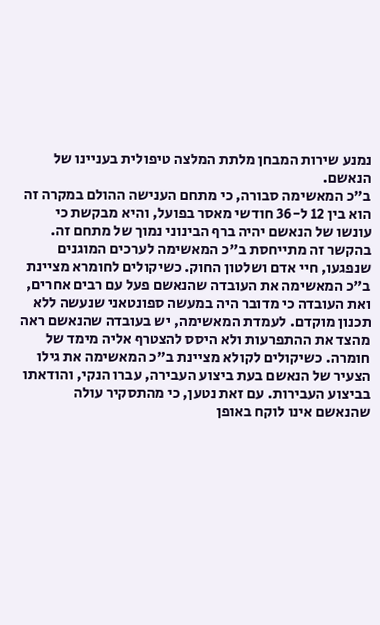נמנע שירות המבחן מלתת המלצה טיפולית בעניינו של הנאשם.
ב"כ המאשימה סבורה, כי מתחם הענישה ההולם במקרה זה הוא בין 12 ל-36 חודשי מאסר בפועל, והיא מבקשת כי עונשו של הנאשם יהיה ברף הבינוני נמוך של מתחם זה. בהקשר זה מתייחסת ב"כ המאשימה לערכים המוגנים שנפגעו, חיי אדם ושלטון החוק. כשיקולים לחומרא מציינת ב"כ המאשימה את העובדה שהנאשם פעל עם רבים אחרים, ואת העובדה כי מדובר היה במעשה ספונטאני שנעשה ללא תכנון מוקדם. לעמדת המאשימה, יש בעובדה שהנאשם ראה מהצד את ההתפרעות ולא היסס להצטרף אליה מימד של חומרה. כשיקולים לקולא מציינת ב"כ המאשימה את גילו הצעיר של הנאשם בעת ביצוע העבירה, עברו הנקי, והודאתו בביצוע העבירות. עם זאת נטען, כי מהתסקיר עולה שהנאשם אינו לוקח באופן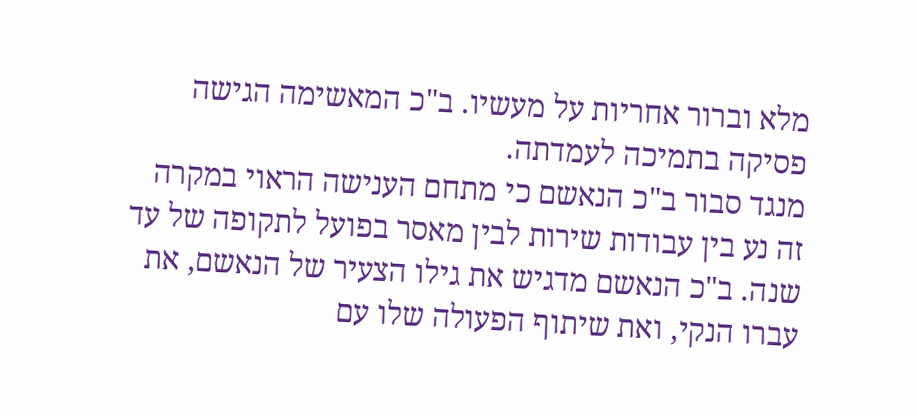מלא וברור אחריות על מעשיו. ב"כ המאשימה הגישה פסיקה בתמיכה לעמדתה.
מנגד סבור ב"כ הנאשם כי מתחם הענישה הראוי במקרה זה נע בין עבודות שירות לבין מאסר בפועל לתקופה של עד שנה. ב"כ הנאשם מדגיש את גילו הצעיר של הנאשם, את עברו הנקי, ואת שיתוף הפעולה שלו עם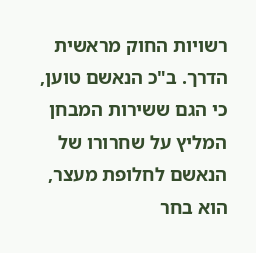רשויות החוק מראשית הדרך. ב"כ הנאשם טוען, כי הגם ששירות המבחן המליץ על שחרורו של הנאשם לחלופת מעצר, הוא בחר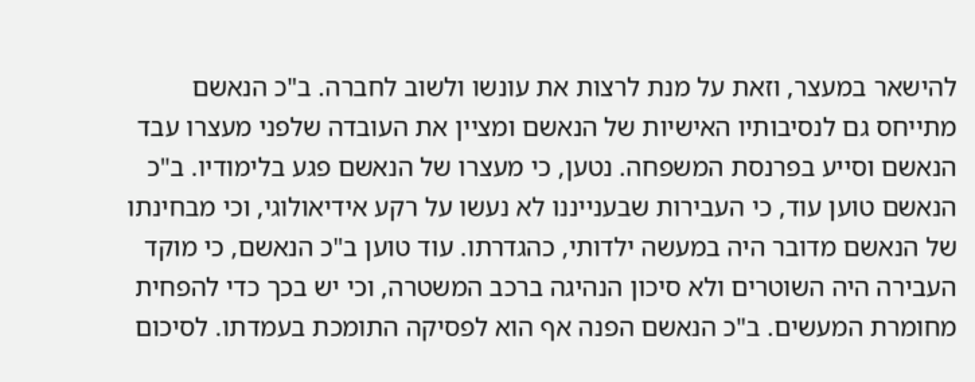להישאר במעצר, וזאת על מנת לרצות את עונשו ולשוב לחברה. ב"כ הנאשם מתייחס גם לנסיבותיו האישיות של הנאשם ומציין את העובדה שלפני מעצרו עבד הנאשם וסייע בפרנסת המשפחה. נטען, כי מעצרו של הנאשם פגע בלימודיו. ב"כ הנאשם טוען עוד, כי העבירות שבענייננו לא נעשו על רקע אידיאולוגי, וכי מבחינתו של הנאשם מדובר היה במעשה ילדותי, כהגדרתו. עוד טוען ב"כ הנאשם, כי מוקד העבירה היה השוטרים ולא סיכון הנהיגה ברכב המשטרה, וכי יש בכך כדי להפחית מחומרת המעשים. ב"כ הנאשם הפנה אף הוא לפסיקה התומכת בעמדתו. לסיכום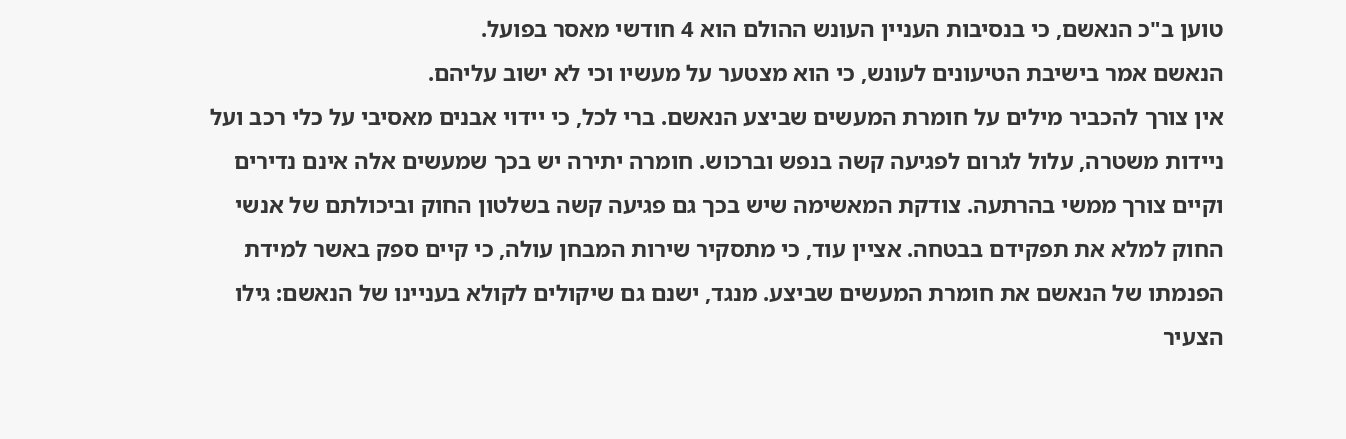טוען ב"כ הנאשם, כי בנסיבות העניין העונש ההולם הוא 4 חודשי מאסר בפועל.
הנאשם אמר בישיבת הטיעונים לעונש, כי הוא מצטער על מעשיו וכי לא ישוב עליהם.
אין צורך להכביר מילים על חומרת המעשים שביצע הנאשם. ברי לכל, כי יידוי אבנים מאסיבי על כלי רכב ועל ניידות משטרה, עלול לגרום לפגיעה קשה בנפש וברכוש. חומרה יתירה יש בכך שמעשים אלה אינם נדירים וקיים צורך ממשי בהרתעה. צודקת המאשימה שיש בכך גם פגיעה קשה בשלטון החוק וביכולתם של אנשי החוק למלא את תפקידם בבטחה. אציין עוד, כי מתסקיר שירות המבחן עולה, כי קיים ספק באשר למידת הפנמתו של הנאשם את חומרת המעשים שביצע. מנגד, ישנם גם שיקולים לקולא בעניינו של הנאשם: גילו הצעיר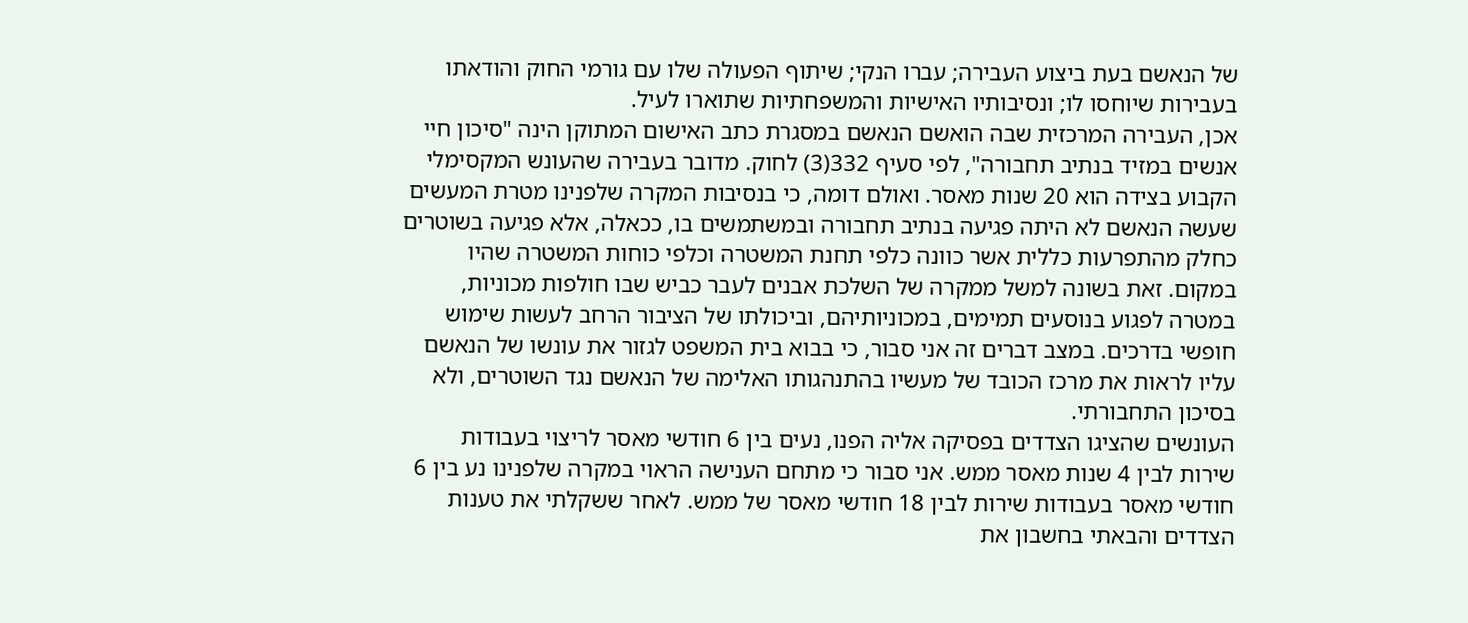של הנאשם בעת ביצוע העבירה; עברו הנקי; שיתוף הפעולה שלו עם גורמי החוק והודאתו בעבירות שיוחסו לו; ונסיבותיו האישיות והמשפחתיות שתוארו לעיל.
אכן, העבירה המרכזית שבה הואשם הנאשם במסגרת כתב האישום המתוקן הינה "סיכון חיי אנשים במזיד בנתיב תחבורה", לפי סעיף 332(3) לחוק. מדובר בעבירה שהעונש המקסימלי הקבוע בצידה הוא 20 שנות מאסר. ואולם דומה, כי בנסיבות המקרה שלפנינו מטרת המעשים שעשה הנאשם לא היתה פגיעה בנתיב תחבורה ובמשתמשים בו, ככאלה, אלא פגיעה בשוטרים כחלק מהתפרעות כללית אשר כוונה כלפי תחנת המשטרה וכלפי כוחות המשטרה שהיו במקום. זאת בשונה למשל ממקרה של השלכת אבנים לעבר כביש שבו חולפות מכוניות, במטרה לפגוע בנוסעים תמימים, במכוניותיהם, וביכולתו של הציבור הרחב לעשות שימוש חופשי בדרכים. במצב דברים זה אני סבור, כי בבוא בית המשפט לגזור את עונשו של הנאשם עליו לראות את מרכז הכובד של מעשיו בהתנהגותו האלימה של הנאשם נגד השוטרים, ולא בסיכון התחבורתי.
העונשים שהציגו הצדדים בפסיקה אליה הפנו, נעים בין 6 חודשי מאסר לריצוי בעבודות שירות לבין 4 שנות מאסר ממש. אני סבור כי מתחם הענישה הראוי במקרה שלפנינו נע בין 6 חודשי מאסר בעבודות שירות לבין 18 חודשי מאסר של ממש. לאחר ששקלתי את טענות הצדדים והבאתי בחשבון את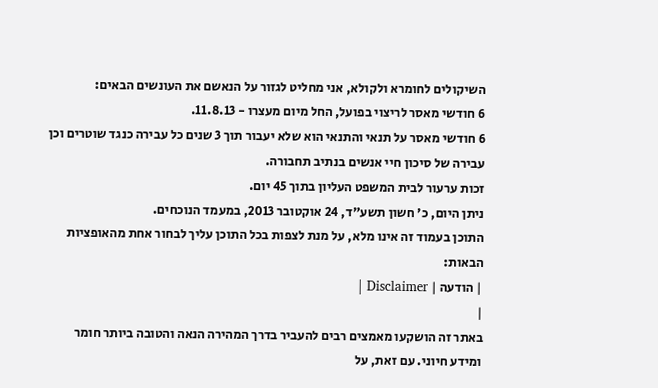השיקולים לחומרא ולקולא, אני מחליט לגזור על הנאשם את העונשים הבאים:
6 חודשי מאסר לריצוי בפועל, החל מיום מעצרו - 11.8.13.
6 חודשי מאסר על תנאי והתנאי הוא שלא יעבור תוך 3 שנים כל עבירה כנגד שוטרים וכן עבירה של סיכון חיי אנשים בנתיב תחבורה.
זכות ערעור לבית המשפט העליון בתוך 45 יום.
ניתן היום, כ' חשון תשע"ד, 24 אוקטובר 2013, במעמד הנוכחים.
התוכן בעמוד זה אינו מלא, על מנת לצפות בכל התוכן עליך לבחור אחת מהאופציות הבאות:
| הודעה | Disclaimer |
|
באתר זה הושקעו מאמצים רבים להעביר בדרך המהירה הנאה והטובה ביותר חומר ומידע חיוני. עם זאת, על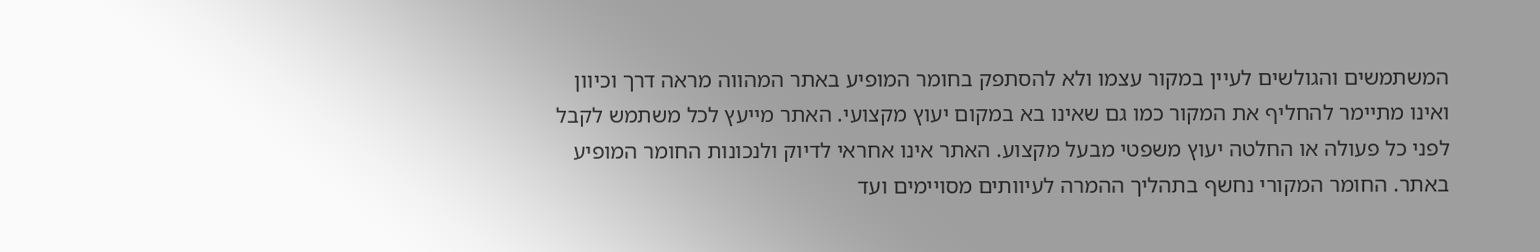המשתמשים והגולשים לעיין במקור עצמו ולא להסתפק בחומר המופיע באתר המהווה מראה דרך וכיוון ואינו מתיימר להחליף את המקור כמו גם שאינו בא במקום יעוץ מקצועי. האתר מייעץ לכל משתמש לקבל לפני כל פעולה או החלטה יעוץ משפטי מבעל מקצוע. האתר אינו אחראי לדיוק ולנכונות החומר המופיע באתר. החומר המקורי נחשף בתהליך ההמרה לעיוותים מסויימים ועד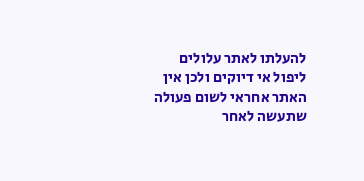להעלתו לאתר עלולים ליפול אי דיוקים ולכן אין האתר אחראי לשום פעולה שתעשה לאחר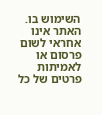השימוש בו. האתר אינו אחראי לשום פרסום או לאמיתות פרטים של כל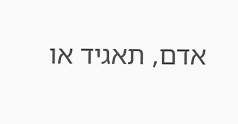אדם, תאגיד או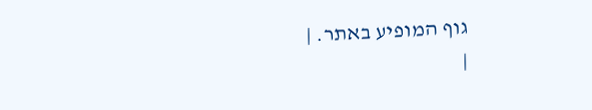גוף המופיע באתר. |
|